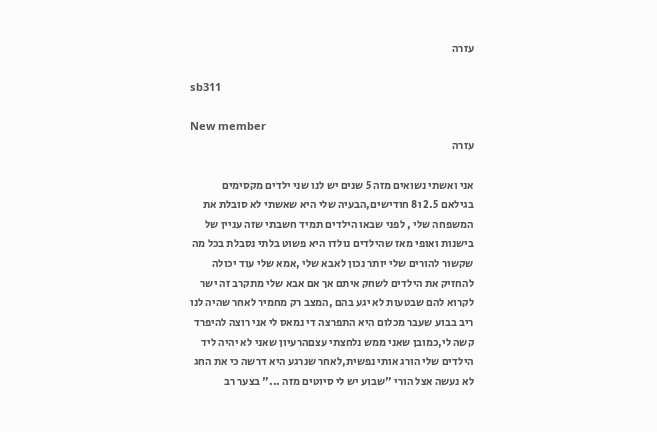עזרה

sb311

New member
עזרה

אני ואשתי נשואים מזה 5 שנים יש לנו שני ילדים מקסימים בגילאם 2.5 ו8 חודישים,הבעיה שלי היא שאשתי לא סובלת את המשפחה שלי , לפני שבאו הילדים תמיד חשבתי שזה עניין של בישנות ואופי מאז שהילדים נולדו היא פשוט בלתי נסבלת בכל מה שקשור להורים שלי יותר נכון לאבא שלי ,אמא שלי עוד יכולה להחזיק את הילדים לשחק איתם אך אם אבא שלי מתקרב זה ישר לקרוא להם שבטעות לא יגע בהם ,המצב רק מחמיר לאחר שהיה לנו ריב בבוע שעבר מכלום היא התפרצה די נמאס לי אני רוצה להיפרד קשה לי,כמובן שאני ממש נלחצתי עצםהרעיון שאני לא יהיה ליד הילדים שלי הורג אותי נפשית,לאחר שנרגע היא דרשה כי את החג לא נעשה אצל הורי "שבוע יש לי סיוטים מזה ..." בצער רב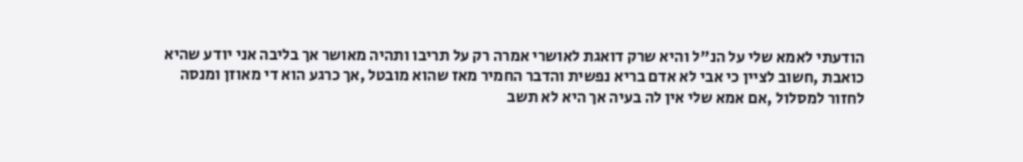הודעתי לאמא שלי על הנ"ל והיא שרק דואגת לאושרי אמרה רק על תריבו ותהיה מאושר אך בליבה אני יודע שהיא כואבת ,חשוב לציין כי אבי לא אדם בריא נפשית והדבר החמיר מאז שהוא מובטל ,אך כרגע הוא די מאוזן ומנסה לחזור למסלול ,אם אמא שלי אין לה בעיה אך היא לא תשב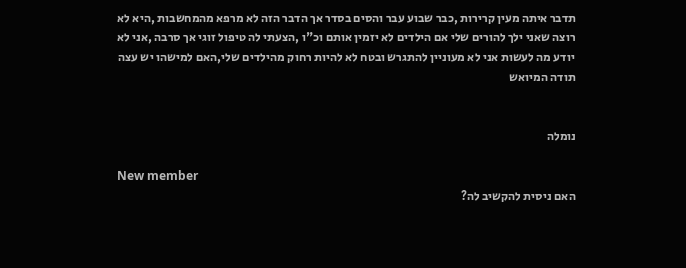תדבר איתה מעין קרירות ,כבר שבוע עבר והסים בסדר אך הדבר הזה לא מרפא מהמחשבות ,היא לא רוצה שאני ילך להורים שלי אם הילדים לא יזמין אותם וכ"ו ,הצעתי לה טיפול זוגי אך סרבה ,אני לא יודע מה לעשות אני לא מעוניין להתגרש ובטח לא להיות רחוק מהילדים שלי,האם למישהו יש עצה תודה המיואש


נומלה

New member
האם ניסית להקשיב לה?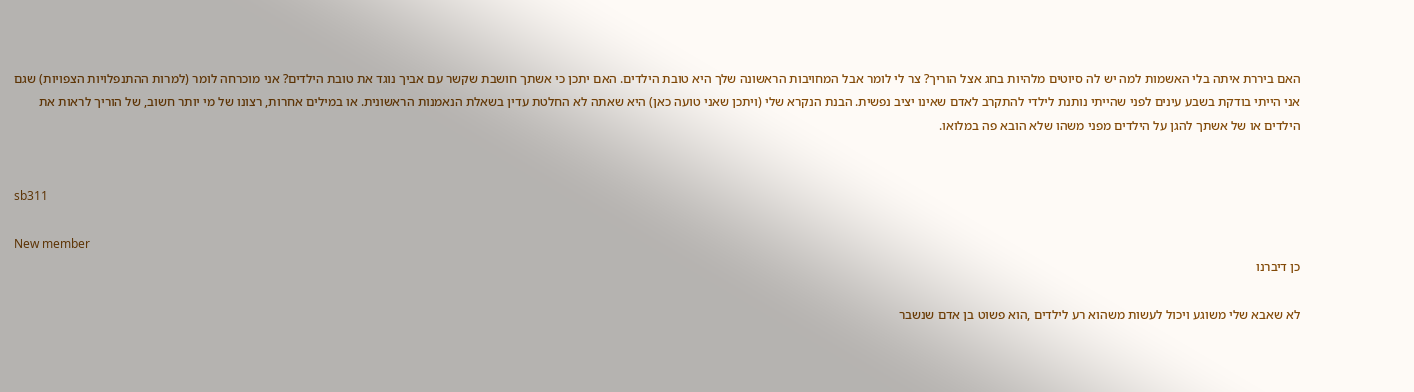האם ביררת איתה בלי האשמות למה יש לה סיוטים מלהיות בחג אצל הוריך? צר לי לומר אבל המחויבות הראשונה שלך היא טובת הילדים. האם יתכן כי אשתך חושבת שקשר עם אביך נוגד את טובת הילדים? אני מוכרחה לומר (למרות ההתנפלויות הצפויות) שגם אני הייתי בודקת בשבע עינים לפני שהייתי נותנת לילדי להתקרב לאדם שאינו יציב נפשית. הבנת הנקרא שלי (ויתכן שאני טועה כאן) היא שאתה לא החלטת עדין בשאלת הנאמנות הראשונית. או במילים אחרות, רצונו של מי יותר חשוב, של הוריך לראות את הילדים או של אשתך להגן על הילדים מפני משהו שלא הובא פה במלואו.


sb311

New member
כן דיברנו

לא שאבא שלי משוגע ויכול לעשות משהוא רע לילדים ,הוא פשוט בן אדם שנשבר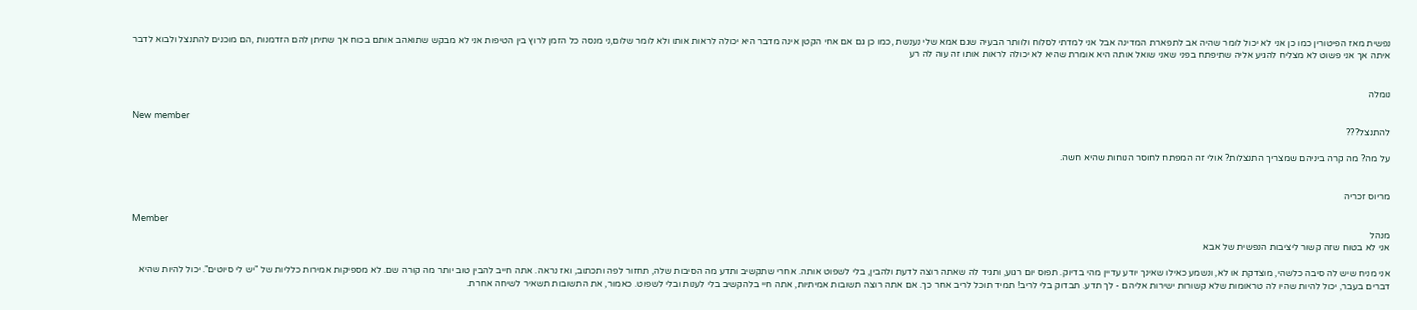נפשית מאז הפיטורין כמו כן אני לא יכול לומר שהיה אב לתפארת המדינה אבל אני למדתי לסלוח ולוותר הבעיה שגם אמא שלי נענשת ,כמו כן גם אם אחי הקטן אינה מדבר היא יכולה לראות אותו ולא לומר שלום,ני מנסה כל הזמן לרוץ בין הטיפות אני לא מבקש שתואהב אותם בכוח אך שתיתן להם הזדמנות ,הם מוכנים להתנצל ולבוא לדבר איתה אך אני פשוט לא מצליח להגיע אליה שתיפתח בפני שאני שואל אותה היא אומרת שהיא לא יכולה לראות אותו זה עוה לה רע


נומלה

New member
להתנצל???

על מה? מה קרה ביניהם שמצריך התנצלות? אולי זה המפתח לחוסר הנוחות שהיא חשה.


מריוס זכריה

Member
מנהל
אני לא בטוח שזה קשור ליציבות הנפשית של אבא

אני מניח שיש לה סיבה כלשהי, מוצדקת או לא, ונשמע כאילו שאינך יודע עדיין מהי בדיוק. תפוס יום רגוע, ותגיד לה שאתה רוצה לדעת ולהבין, בלי לשפוט אותה. אחרי שתקשיב ותדע מה הסיבות שלה, תחזור לפה ותכתוב, ואז נראה. אתה חייב להבין טוב יותר מה קורה שם. לא מספיקות אמירות כלליות של "יש לי סיוטים". יכול להיות שהיא דברים בעבר, יכול להיות שהיו לה טראומות שלא קשורות ישירות אליהם - לך תדע. תבדוק בלי לריב! תמיד תוכל לריב אחר כך. אם אתה רוצה תשובות אמיתיות, אתה חיי בלהקשיב בלי לענות ובלי לשפוט. כאמור, את התשובות תשאיר לשיחה אחרת.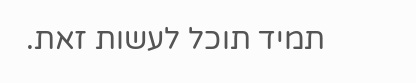תמיד תוכל לעשות זאת.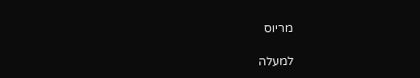מריוס

למעלה